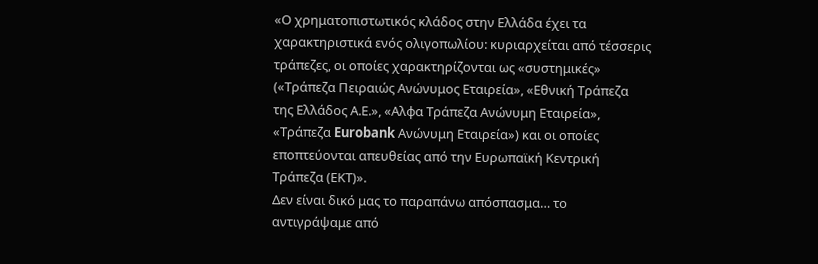«Ο χρηματοπιστωτικός κλάδος στην Ελλάδα έχει τα χαρακτηριστικά ενός ολιγοπωλίου: κυριαρχείται από τέσσερις τράπεζες, οι οποίες χαρακτηρίζονται ως «συστημικές» («Τράπεζα Πειραιώς Ανώνυμος Εταιρεία», «Εθνική Τράπεζα της Ελλάδος Α.Ε.», «Αλφα Τράπεζα Ανώνυμη Εταιρεία», «Τράπεζα Eurobank Ανώνυμη Εταιρεία») και οι οποίες εποπτεύονται απευθείας από την Ευρωπαϊκή Κεντρική Τράπεζα (ΕΚΤ)».
Δεν είναι δικό μας το παραπάνω απόσπασμα… το αντιγράψαμε από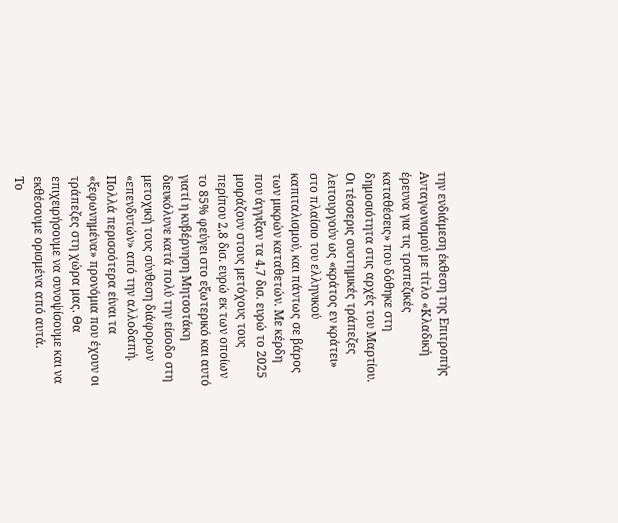την ενδιάμεση έκθεση της Επιτροπής Ανταγωνισμού με τίτλο «Κλαδική έρευνα για τις τραπεζικές καταθέσεις» που δόθηκε στη δημοσιότητα στις αρχές του Μαρτίου.
Οι τέσσερις συστημικές τράπεζες λειτουργούν ως «κράτος εν κράτει» στο πλαίσιο του ελληνικού καπιταλισμού, και πάντως σε βάρος των μικρών καταθετών. Με κέρδη που άγγιξαν τα 4,7 δισ. ευρώ το 2025 μοιράζουν στους μετόχους τους περίπου 2,8 δισ. ευρώ εκ των οποίων το 85% φεύγει στο εξωτερικό και αυτό γιατί η κυβέρνηση Μητσοτάκη διευκόλυνε κατά πολύ την είσοδο στη μετοχική τους σύνθεση διάφορων «επενδυτών» από την αλλοδαπή.
Πολλά περισσότερα είναι τα «ξεφωνημένα» προνόμια που έχουν οι τράπεζες στη χώρα μας. Θα επιχειρήσουμε να συνοψίσουμε και να εκθέσουμε ορισμένα από αυτά.
Tο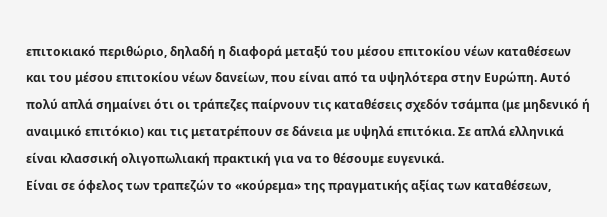επιτοκιακό περιθώριο, δηλαδή η διαφορά μεταξύ του μέσου επιτοκίου νέων καταθέσεων και του μέσου επιτοκίου νέων δανείων, που είναι από τα υψηλότερα στην Ευρώπη. Αυτό πολύ απλά σημαίνει ότι οι τράπεζες παίρνουν τις καταθέσεις σχεδόν τσάμπα (με μηδενικό ή αναιμικό επιτόκιο) και τις μετατρέπουν σε δάνεια με υψηλά επιτόκια. Σε απλά ελληνικά είναι κλασσική ολιγοπωλιακή πρακτική για να το θέσουμε ευγενικά.
Είναι σε όφελος των τραπεζών το «κούρεμα» της πραγματικής αξίας των καταθέσεων,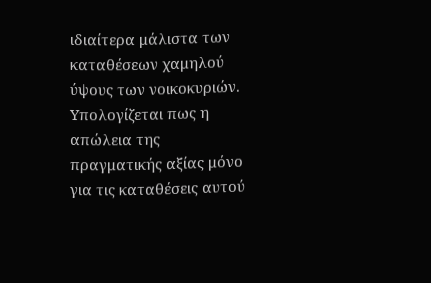ιδιαίτερα μάλιστα των καταθέσεων χαμηλού ύψους των νοικοκυριών. Υπολογίζεται πως η απώλεια της πραγματικής αξίας μόνο για τις καταθέσεις αυτού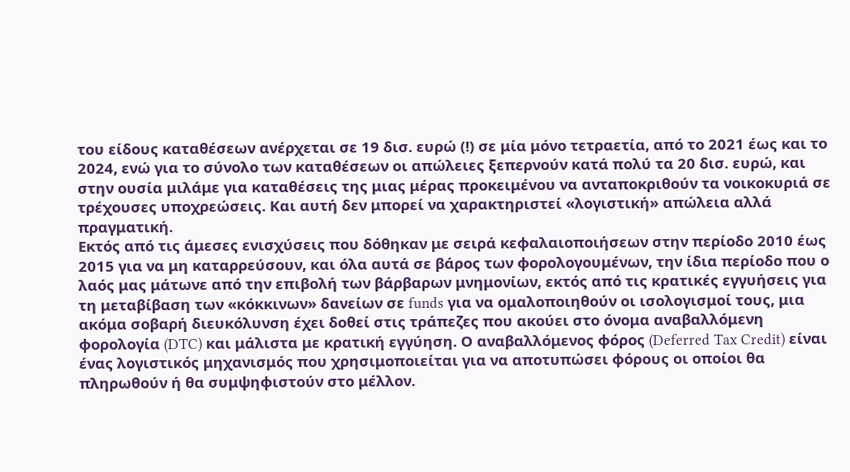του είδους καταθέσεων ανέρχεται σε 19 δισ. ευρώ (!) σε μία μόνο τετραετία, από το 2021 έως και το 2024, ενώ για το σύνολο των καταθέσεων οι απώλειες ξεπερνούν κατά πολύ τα 20 δισ. ευρώ, και στην ουσία μιλάμε για καταθέσεις της μιας μέρας προκειμένου να ανταποκριθούν τα νοικοκυριά σε τρέχουσες υποχρεώσεις. Και αυτή δεν μπορεί να χαρακτηριστεί «λογιστική» απώλεια αλλά πραγματική.
Εκτός από τις άμεσες ενισχύσεις που δόθηκαν με σειρά κεφαλαιοποιήσεων στην περίοδο 2010 έως 2015 για να μη καταρρεύσουν, και όλα αυτά σε βάρος των φορολογουμένων, την ίδια περίοδο που ο λαός μας μάτωνε από την επιβολή των βάρβαρων μνημονίων, εκτός από τις κρατικές εγγυήσεις για τη μεταβίβαση των «κόκκινων» δανείων σε funds για να ομαλοποιηθούν οι ισολογισμοί τους, μια ακόμα σοβαρή διευκόλυνση έχει δοθεί στις τράπεζες που ακούει στο όνομα αναβαλλόμενη φορολογία (DTC) και μάλιστα με κρατική εγγύηση. Ο αναβαλλόμενος φόρος (Deferred Tax Credit) είναι ένας λογιστικός μηχανισμός που χρησιμοποιείται για να αποτυπώσει φόρους οι οποίοι θα πληρωθούν ή θα συμψηφιστούν στο μέλλον.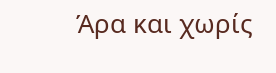Άρα και χωρίς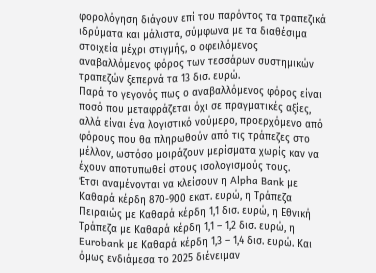φορολόγηση διάγουν επί του παρόντος τα τραπεζικά ιδρύματα και μάλιστα, σύμφωνα με τα διαθέσιμα στοιχεία μέχρι στιγμής, ο οφειλόμενος αναβαλλόμενος φόρος των τεσσάρων συστημικών τραπεζών ξεπερνά τα 13 δισ. ευρώ.
Παρά το γεγονός πως ο αναβαλλόμενος φόρος είναι ποσό που μεταφράζεται όχι σε πραγματικές αξίες, αλλά είναι ένα λογιστικό νούμερο, προερχόμενο από φόρους που θα πληρωθούν από τις τράπεζες στο μέλλον, ωστόσο μοιράζουν μερίσματα χωρίς καν να έχουν αποτυπωθεί στους ισολογισμούς τους.
Έτσι αναμένονται να κλείσουν η Alpha Bank με Καθαρά κέρδη 870-900 εκατ. ευρώ, η Τράπεζα Πειραιώς με Καθαρά κέρδη 1,1 δισ. ευρώ, η Εθνική Τράπεζα με Καθαρά κέρδη 1,1 – 1,2 δισ. ευρώ, η Eurobank με Καθαρά κέρδη 1,3 – 1,4 δισ. ευρώ. Και όμως ενδιάμεσα το 2025 διένειμαν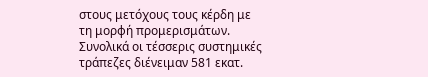στους μετόχους τους κέρδη με τη μορφή προμερισμάτων. Συνολικά οι τέσσερις συστημικές τράπεζες διένειμαν 581 εκατ.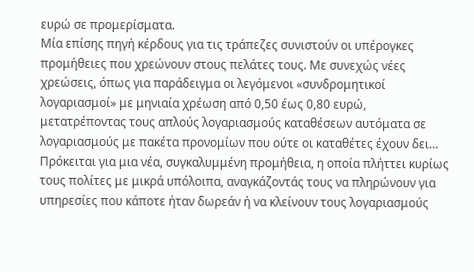ευρώ σε προμερίσματα.
Μία επίσης πηγή κέρδους για τις τράπεζες συνιστούν οι υπέρογκες προμήθειες που χρεώνουν στους πελάτες τους. Με συνεχώς νέες χρεώσεις, όπως για παράδειγμα οι λεγόμενοι «συνδρομητικοί λογαριασμοί» με μηνιαία χρέωση από 0,50 έως 0,80 ευρώ, μετατρέποντας τους απλούς λογαριασμούς καταθέσεων αυτόματα σε λογαριασμούς με πακέτα προνομίων που ούτε οι καταθέτες έχουν δει… Πρόκειται για μια νέα, συγκαλυμμένη προμήθεια, η οποία πλήττει κυρίως τους πολίτες με μικρά υπόλοιπα, αναγκάζοντάς τους να πληρώνουν για υπηρεσίες που κάποτε ήταν δωρεάν ή να κλείνουν τους λογαριασμούς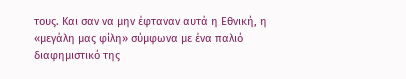τους. Και σαν να μην έφταναν αυτά η Εθνική, η «μεγάλη μας φίλη» σύμφωνα με ένα παλιό διαφημιστικό της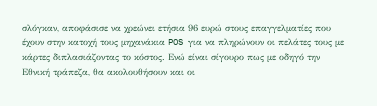σλόγκαν, αποφάσισε να χρεώνει ετήσια 96 ευρώ στους επαγγελματίες που έχουν στην κατοχή τους μηχανάκια POS για να πληρώνουν οι πελάτες τους με κάρτες διπλασιάζοντας το κόστος. Ενώ είναι σίγουρο πως με οδηγό την Εθνική τράπεζα, θα ακολουθήσουν και οι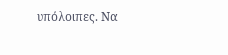υπόλοιπες. Να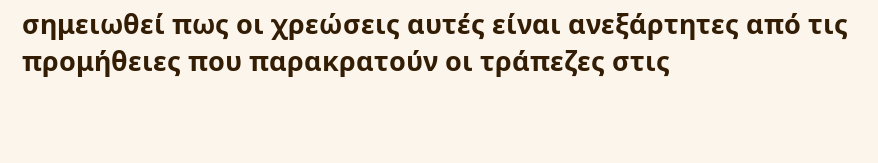σημειωθεί πως οι χρεώσεις αυτές είναι ανεξάρτητες από τις προμήθειες που παρακρατούν οι τράπεζες στις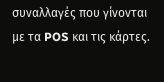συναλλαγές που γίνονται με τα POS και τις κάρτες.